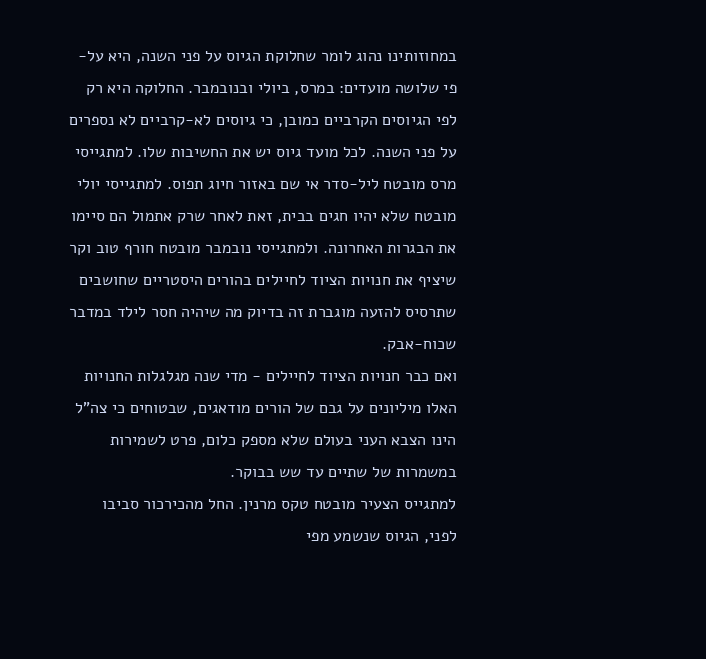במחוזותינו נהוג לומר שחלוקת הגיוס על פני השנה, היא על-פי שלושה מועדים: במרס, ביולי ובנובמבר. החלוקה היא רק לפי הגיוסים הקרביים כמובן, כי גיוסים לא-קרביים לא נספרים על פני השנה. לכל מועד גיוס יש את החשיבות שלו. למתגייסי מרס מובטח ליל-סדר אי שם באזור חיוג תפוס. למתגייסי יולי מובטח שלא יהיו חגים בבית, זאת לאחר שרק אתמול הם סיימו את הבגרות האחרונה. ולמתגייסי נובמבר מובטח חורף טוב וקר שיציף את חנויות הציוד לחיילים בהורים היסטריים שחושבים שתרסיס להזעה מוגברת זה בדיוק מה שיהיה חסר לילד במדבר שכוח-אבק.
ואם כבר חנויות הציוד לחיילים - מדי שנה מגלגלות החנויות האלו מיליונים על גבם של הורים מודאגים, שבטוחים כי צה"ל הינו הצבא העני בעולם שלא מספק כלום, פרט לשמירות במשמרות של שתיים עד שש בבוקר.
למתגייס הצעיר מובטח טקס מרנין. החל מהכירכור סביבו לפני, הגיוס שנשמע מפי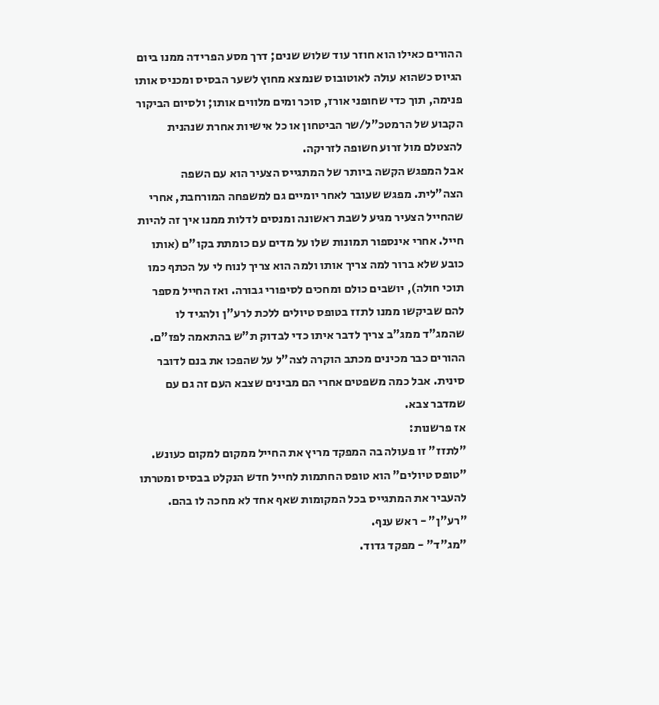ההורים כאילו הוא חוזר עוד שלוש שנים; דרך מסע הפרידה ממנו ביום הגיוס כשהוא עולה לאוטובוס שנמצא מחוץ לשער הבסיס ומכניס אותו פנימה, תוך כדי שחופני אורז, סוכר ומים מלווים אותו; ולסיום הביקור הקבוע של הרמטכ"ל/שר הביטחון או כל אישיות אחרת שנהנית להצטלם מול זרוע חשופה לזריקה.
אבל המפגש הקשה ביותר של המתגייס הצעיר הוא עם השפה הצה"לית. מפגש שעובר לאחר יומיים גם למשפחה המורחבת, אחרי שהחייל הצעיר מגיע לשבת ראשונה ומנסים לדלות ממנו איך זה להיות חייל. אחרי אינספור תמונות שלו על מדים עם כומתת בקו"ם (אותו כובע שלא ברור למה צריך אותו ולמה הוא צריך לנוח לי על הכתף כמו תוכי חולה), יושבים כולם ומחכים לסיפורי גבורה. ואז החייל מספר להם שביקשו ממנו לתזז בטופס טיולים ללכת לרע"ן ולהגיד לו שהמג"ד ממג"ב צריך לדבר איתו כדי לבדוק ת"ש בהתאמה לפז"ם.
ההורים כבר מכינים מכתב הוקרה לצה"ל על שהפכו את בנם לדובר סינית. אבל כמה משפטים אחרי הם מבינים שצבא העם זה גם עם שמדבר צבא.
אז פרשנות:
"לתזז" זו פעולה בה המפקד מריץ את החייל ממקום למקום כעונש.
"טופס טיולים" הוא טופס החתמות לחייל חדש הנקלט בבסיס ומטרתו להעביר את המתגייס בכל המקומות שאף אחד לא מחכה לו בהם.
"רע"ן" - ראש ענף.
"מג"ד" - מפקד גדוד.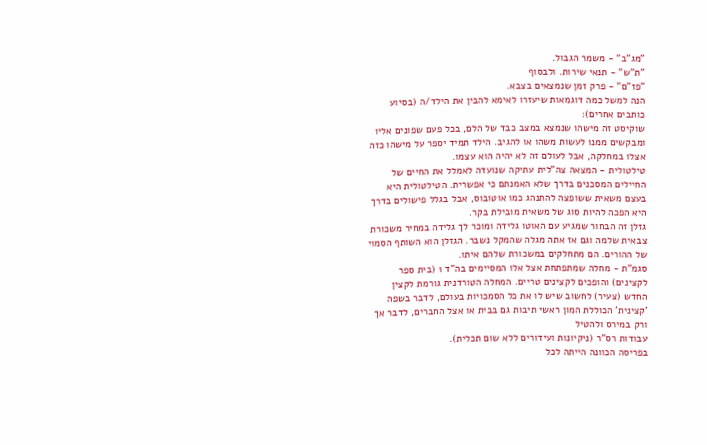"מג"ב" - משמר הגבול.
"ת"ש" - תנאי שירות. ולבסוף
"פז"ם" - פרק זמן שנמצאים בצבא.
הנה למשל כמה דוגמאות שיעזרו לאימא להבין את הילד/ה (בסיוע כותבים אחרים):
שוקיסט זה מישהו שנמצא במצב כבד של הלם, בכל פעם שפונים אליו ומבקשים ממנו לעשות משהו או להגיב. הילד תמיד יספר על מישהו כזה אצלו במחלקה, אבל לעולם זה לא יהיה הוא עצמו.
טילטולית - המצאה צה"לית עתיקה שנועדה לאמלל את החיים של החיילים המסכנים בדרך שלא האמנתם כי אפשרית. הטילטולית היא בעצם משאית ששופצה להתנהג כמו אוטובוס, אבל בגלל פישולים בדרך היא הפכה להיות סוג של משאית מובילת בקר.
גזלן זה הבחור שמגיע עם האוטו גלידה ומוכר לך גלידה במחיר משכורת צבאית שלמה וגם אז אתה מגלה שהמקל נשבר. הגזלן הוא השותף הסמוי של ההורים. הם מתחלקים במשכורת שלהם איתו.
סגמ"ת - מחלה שמתפתחת אצל אלו המסיימים בה"ד 1 (בית ספר לקצינים) והופכים לקצינים טריים. המחלה הטורדנית גורמת לקצין החדש (צעיר) לחשוב שיש לו את כל הסמכויות בעולם, לדבר בשפה 'קצינית' הכוללת המון ראשי תיבות גם בבית או אצל החברים, לדבר אך ורק במירס ולהטיל
עבודות רס"ר (ניקיונות ועידורים ללא שום תכלית).
בפריסה הכוונה הייתה לכל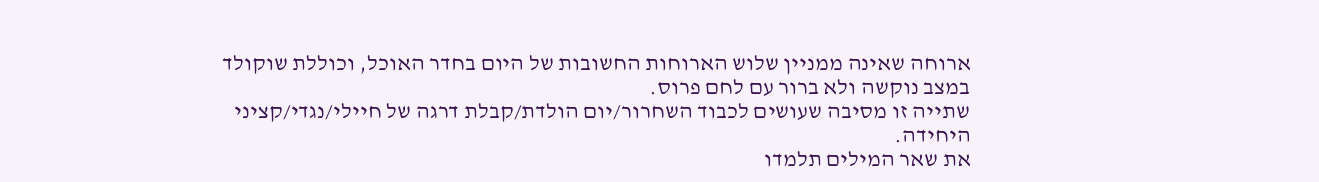ארוחה שאינה ממניין שלוש הארוחות החשובות של היום בחדר האוכל, וכוללת שוקולד במצב נוקשה ולא ברור עם לחם פרוס.
שתייה זו מסיבה שעושים לכבוד השחרור/יום הולדת/קבלת דרגה של חיילי/נגדי/קציני היחידה.
את שאר המילים תלמדו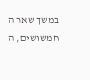במשך שאר ה
חמשושים, ה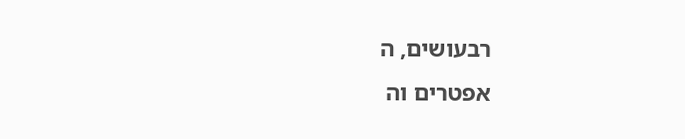רבעושים, ה
אפטרים וה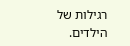רגילות של הילדים.